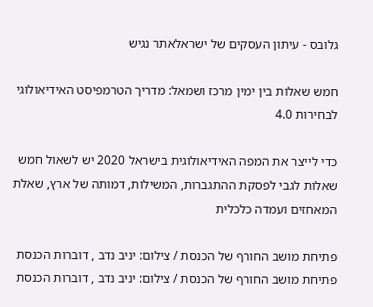גלובס - עיתון העסקים של ישראלאתר נגיש

חמש שאלות בין ימין מרכז ושמאל: מדריך הטרמפיסט האידיאולוגי לבחירות 4.0

כדי לייצר את המפה האידיאולוגית בישראל 2020 יש לשאול חמש שאלות לגבי לפסקת ההתגברות, המשילות, דמותה של ארץ, שאלת המאחזים ועמדה כלכלית

פתיחת מושב החורף של הכנסת / צילום: יניב נדב , דוברות הכנסת
פתיחת מושב החורף של הכנסת / צילום: יניב נדב , דוברות הכנסת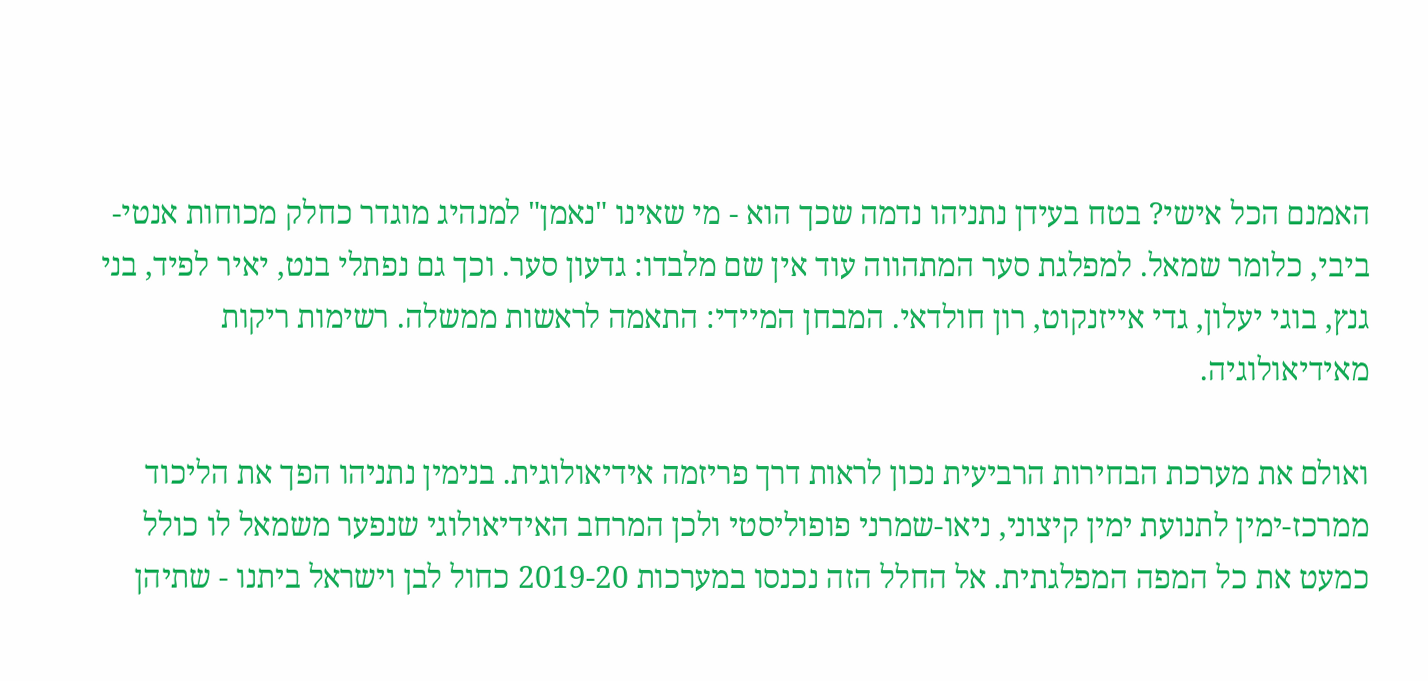האמנם הכל אישי? בטח בעידן נתניהו נדמה שכך הוא - מי שאינו "נאמן" למנהיג מוגדר כחלק מכוחות אנטי-ביבי, כלומר שמאל. למפלגת סער המתהווה עוד אין שם מלבדו: גדעון סער. וכך גם נפתלי בנט, יאיר לפיד, בני גנץ, בוגי יעלון, גדי אייזנקוט, רון חולדאי. המבחן המיידי: התאמה לראשות ממשלה. רשימות ריקות מאידיאולוגיה.

ואולם את מערכת הבחירות הרביעית נכון לראות דרך פריזמה אידיאולוגית. בנימין נתניהו הפך את הליכוד ממרכז-ימין לתנועת ימין קיצוני, ניאו-שמרני פופוליסטי ולכן המרחב האידיאולוגי שנפער משמאל לו כולל כמעט את כל המפה המפלגתית. אל החלל הזה נכנסו במערכות 2019-20 כחול לבן וישראל ביתנו - שתיהן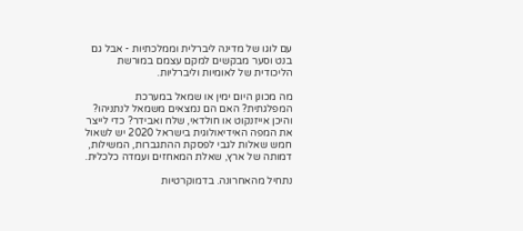עם לוגו של מדינה ליברלית וממלכתיות - אבל גם בנט וסער מבקשים למקם עצמם במורשת הליכודית של לאומיות וליברליות.

מה מכונן היום ימין או שמאל במערכת המפלגתית? האם הם נמצאים משמאל לנתניהו? והיכן אייזנקוט או חולדאי, שלח ואבידר? כדי לייצר את המפה האידיאולוגית בישראל 2020 יש לשאול חמש שאלות לגבי לפסקת ההתגברות, המשילות, דמותה של ארץ, שאלת המאחזים ועמדה כלכלית.

נתחיל מהאחרונה. בדמוקרטיות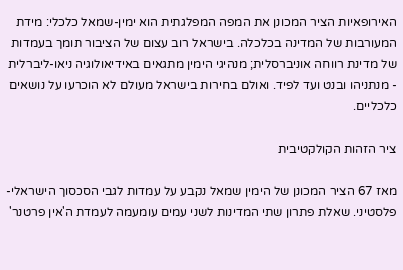האירופאיות הציר המכונן את המפה המפלגתית הוא ימין-שמאל כלכלי: מידת המעורבות של המדינה בכלכלה. בישראל רוב עצום של הציבור תומך בעמדות של מדינת רווחה אוניברסלית; מנהיגי הימין מתגאים באידיאולוגיה ניאו-ליברלית - מנתניהו ובנט ועד לפיד. ואולם בחירות בישראל מעולם לא הוכרעו על נושאים כלכליים.

ציר הזהות הקולקטיבית

מאז 67 הציר המכונן של הימין שמאל נקבע על עמדות לגבי הסכסוך הישראלי-פלסטיני. שאלת פתרון שתי המדינות לשני עמים עומעמה לעמדת ה'אין פרטנר'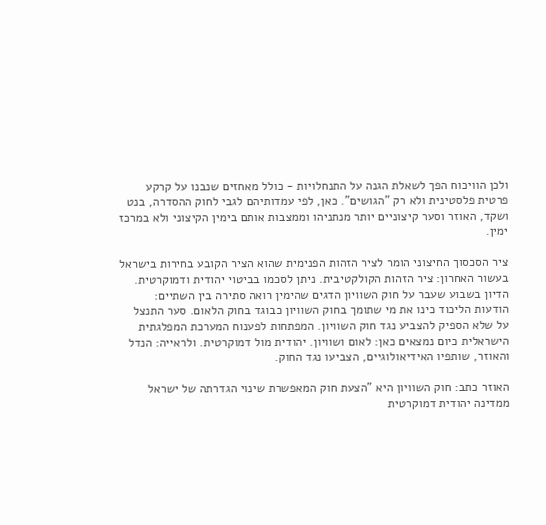ולכן הוויכוח הפך לשאלת הגנה על התנחלויות - כולל מאחזים שנבנו על קרקע פרטית פלסטינית ולא רק "הגושים". כאן, לפי עמדותיהם לגבי לחוק ההסדרה, בנט ושקד, האוזר וסער קיצוניים יותר מנתניהו וממצבות אותם בימין הקיצוני ולא במרכז ימין.

ציר הסכסוך החיצוני הומר לציר הזהות הפנימית שהוא הציר הקובע בחירות בישראל בעשור האחרון: ציר הזהות הקולקטיבית. ניתן לסכמו בביטוי יהודית ודמוקרטית. הדיון בשבוע שעבר על חוק השוויון הדגים שהימין רואה סתירה בין השתיים: הודעות הליכוד כינו את מי שתומך בחוק השוויון כבוגד בחוק הלאום. סער התנצל על שלא הספיק להצביע נגד חוק השוויון. המפתחות לפענוח המערכת המפלגתית הישראלית כיום נמצאים כאן: לאום ושוויון. יהודית מול דמוקרטית. ולראייה: הנדל והאוזר, שותפיו האידיאולוגיים, הצביעו נגד החוק.

האוזר כתב: חוק השוויון היא "הצעת חוק המאפשרת שינוי הגדרתה של ישראל ממדינה יהודית דמוקרטית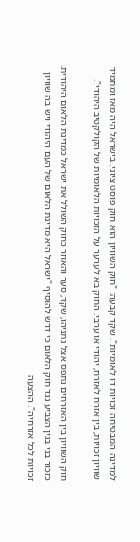למדינה המבטיחה זכויות דו לאומיות". שקד קבעה: "חוק השוויון הוא חוק פוסט ציוני. בישראל היה מאז ומתמיד שוויון זכויות, בין אזרח לאזרח, יהודי או ערבי. החוק בא לערער על הזכויות הלאומיות של הקולקטיב היהודי".

חוק השוויון בין האזרחים נתפס אצל נתניהו, שקד, סער והאוזר כחוק השולל את ישראל כמדינת הלאום היהודית. כזכור בני בגין הצביע נגד חוק הלאום כי דרש להוסיף "ישראל היא מדינת הלאום של העם היהודי ויש בה שוויון זכויות לכל אזרחיה". ההצעה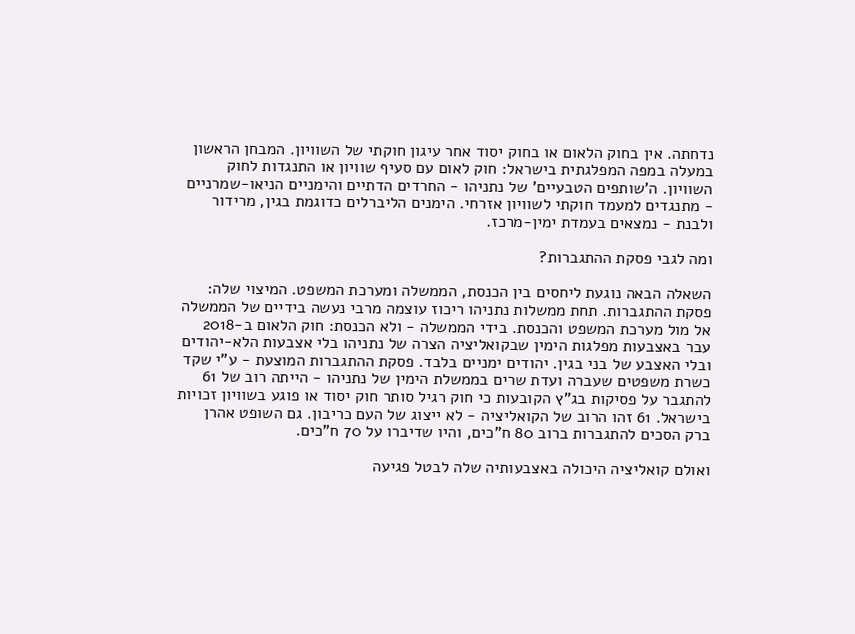נדחתה. אין בחוק הלאום או בחוק יסוד אחר עיגון חוקתי של השוויון. המבחן הראשון במעלה במפה המפלגתית בישראל: חוק לאום עם סעיף שוויון או התנגדות לחוק השוויון. ה'שותפים הטבעיים' של נתניהו - החרדים הדתיים והימניים הניאו-שמרניים - מתנגדים למעמד חוקתי לשוויון אזרחי. הימנים הליברלים כדוגמת בגין, מרידור ולבנת - נמצאים בעמדת ימין-מרכז.

ומה לגבי פסקת ההתגברות?

השאלה הבאה נוגעת ליחסים בין הכנסת, הממשלה ומערכת המשפט. המיצוי שלה: פסקת ההתגברות. תחת ממשלות נתניהו ריכוז עוצמה מרבי נעשה בידיים של הממשלה אל מול מערכת המשפט והכנסת. בידי הממשלה - ולא הכנסת: חוק הלאום ב-2018 עבר באצבעות מפלגות הימין שבקואליציה הצרה של נתניהו בלי אצבעות הלא-יהודים ובלי האצבע של בני בגין. יהודים ימניים בלבד. פסקת ההתגברות המוצעת - ע"י שקד כשרת משפטים שעברה ועדת שרים בממשלת הימין של נתניהו - הייתה רוב של 61 להתגבר על פסיקות בג"ץ הקובעות כי חוק רגיל סותר חוק יסוד או פוגע בשוויון זכויות בישראל. 61 זהו הרוב של הקואליציה - לא ייצוג של העם כריבון. גם השופט אהרן ברק הסכים להתגברות ברוב 80 ח"כים, והיו שדיברו על 70 ח"כים.

ואולם קואליציה היכולה באצבעותיה שלה לבטל פגיעה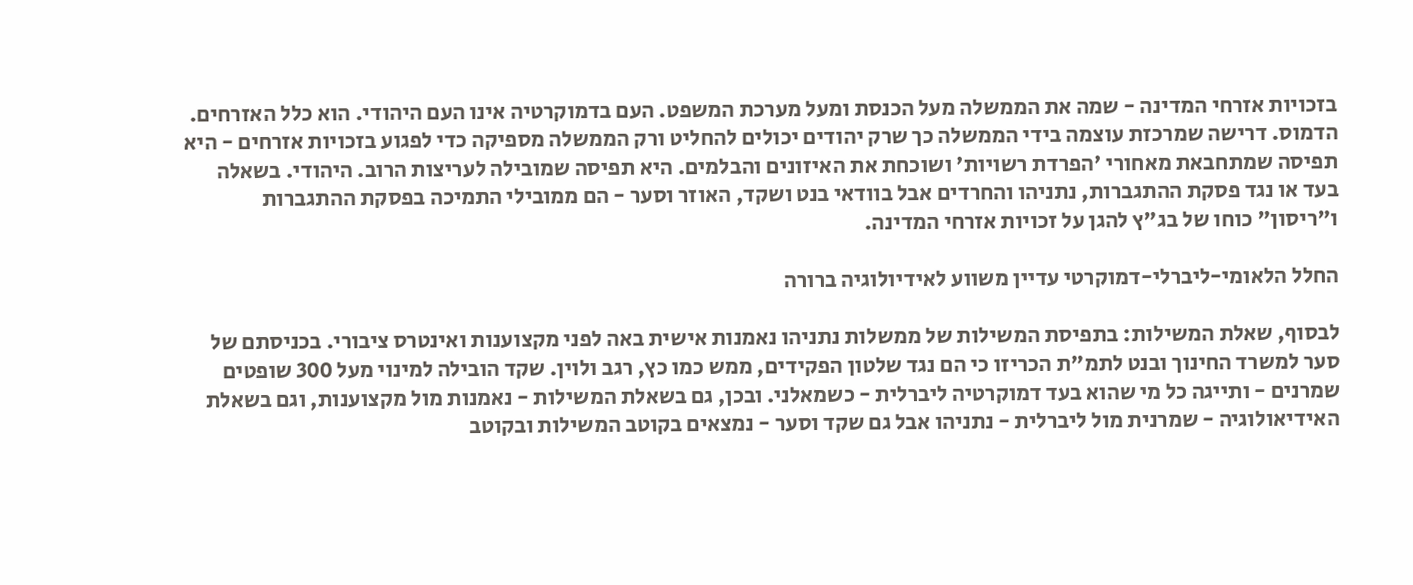בזכויות אזרחי המדינה - שמה את הממשלה מעל הכנסת ומעל מערכת המשפט. העם בדמוקרטיה אינו העם היהודי. הוא כלל האזרחים. הדמוס. דרישה שמרכזת עוצמה בידי הממשלה כך שרק יהודים יכולים להחליט ורק הממשלה מספיקה כדי לפגוע בזכויות אזרחים - היא תפיסה שמתחבאת מאחורי 'הפרדת רשויות' ושוכחת את האיזונים והבלמים. היא תפיסה שמובילה לעריצות הרוב. היהודי. בשאלה בעד או נגד פסקת ההתגברות, נתניהו והחרדים אבל בוודאי בנט ושקד, האוזר וסער - הם ממובילי התמיכה בפסקת ההתגברות ו"ריסון" כוחו של בג"ץ להגן על זכויות אזרחי המדינה.

החלל הלאומי-ליברלי-דמוקרטי עדיין משווע לאידיולוגיה ברורה

לבסוף, שאלת המשילות: בתפיסת המשילות של ממשלות נתניהו נאמנות אישית באה לפני מקצוענות ואינטרס ציבורי. בכניסתם של סער למשרד החינוך ובנט לתמ"ת הכריזו כי הם נגד שלטון הפקידים, ממש כמו כץ, רגב ולוין. שקד הובילה למינוי מעל 300 שופטים שמרנים - ותייגה כל מי שהוא בעד דמוקרטיה ליברלית - כשמאלני. ובכן, גם בשאלת המשילות - נאמנות מול מקצוענות, וגם בשאלת האידיאולוגיה - שמרנית מול ליברלית - נתניהו אבל גם שקד וסער - נמצאים בקוטב המשילות ובקוטב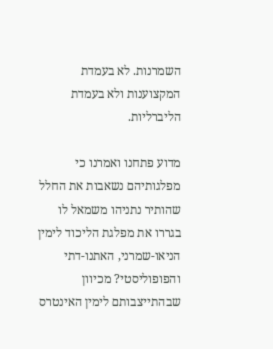השמרנות. לא בעמדת המקצוענות ולא בעמדת הליברליות.

מדוע פתחנו ואמרנו כי מפלגותיהם נשאבות את החלל שהותיר נתניהו משמאל לו בגררו את מפלגת הליכוד לימין הניאו-שמרני, האתנו-דתי והפופוליסטי? מכיוון שבהתייצבותם לימין האינטרס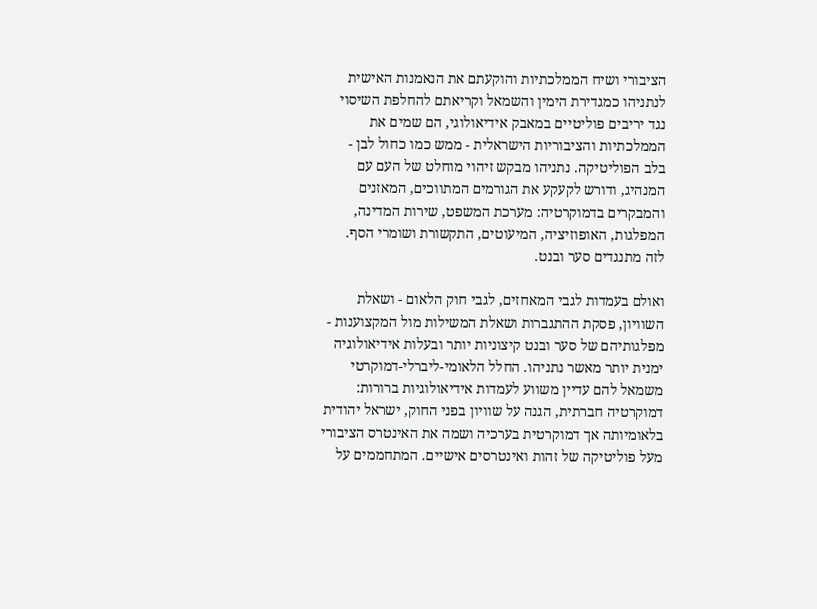הציבורי ושיח הממלכתיות והוקעתם את הנאמנות האישית לנתניהו כמגדירת הימין והשמאל וקריאתם להחלפת השיסוי נגד יריבים פוליטיים במאבק אידיאולוגי, הם שמים את הממלכתיות והציבוריות הישראלית - ממש כמו כחול לבן - בלב הפוליטיקה. נתניהו מבקש זיהוי מוחלט של העם עם המנהיג, ודורש לקעקע את הגורמים המתווכים, המאזנים והמבקרים בדמוקרטיה: מערכת המשפט, שירות המדינה, המפלגות, האופוזיציה, המיעוטים, התקשורת ושומרי הסף. לזה מתנגדים סער ובנט.

ואולם בעמדות לגבי המאחזים, לגבי חוק הלאום - ושאלת השוויון, פסקת ההתגברות ושאלת המשילות מול המקצוענות - מפלגותיהם של סער ובנט קיצוניות יותר ובעלות אידיאולוגיה ימנית יותר מאשר נתניהו. החלל הלאומי-ליברלי-דמוקרטי משמאל להם עדיין משווע לעמדות אידיאולוגיות ברורות: דמוקרטיה חברתית, הגנה על שוויון בפני החוק, ישראל יהודית בלאומיותה אך דמוקרטית בערכיה ושמה את האינטרס הציבורי מעל פוליטיקה של זהות ואינטרסים אישיים. המתחממים על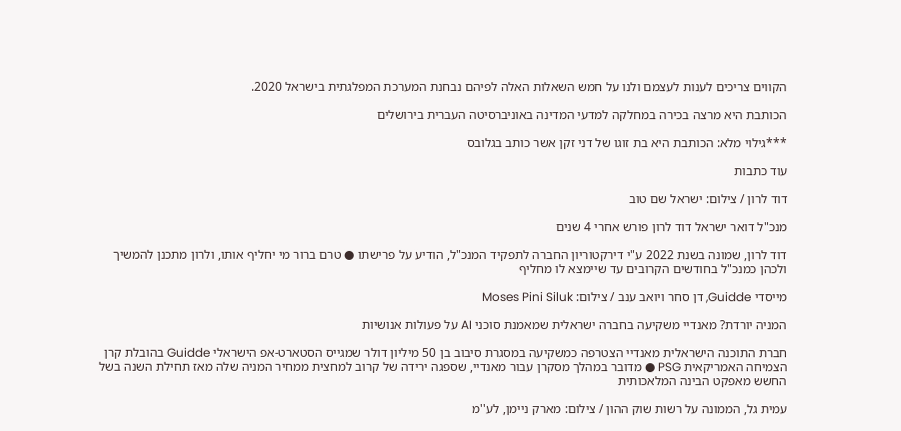הקווים צריכים לענות לעצמם ולנו על חמש השאלות האלה לפיהם נבחנת המערכת המפלגתית בישראל 2020.

הכותבת היא מרצה בכירה במחלקה למדעי המדינה באוניברסיטה העברית בירושלים

***גילוי מלא: הכותבת היא בת זוגו של דני זקן אשר כותב בגלובס

עוד כתבות

דוד לרון / צילום: ישראל שם טוב

מנכ"ל דואר ישראל דוד לרון פורש אחרי 4 שנים

דוד לרון, שמונה בשנת 2022 ע"י דירקטוריון החברה לתפקיד המנכ"ל, הודיע על פרישתו ● טרם ברור מי יחליף אותו, ולרון מתכנן להמשיך ולכהן כמנכ"ל בחודשים הקרובים עד שיימצא לו מחליף

מייסדי Guidde, דן סחר ויואב ענב / צילום: Moses Pini Siluk

המניה יורדת? מאנדיי משקיעה בחברה ישראלית שמאמנת סוכני AI על פעולות אנושיות

חברת התוכנה הישראלית מאנדיי הצטרפה כמשקיעה במסגרת סיבוב בן 50 מיליון דולר שמגייס הסטארט-אפ הישראלי Guidde בהובלת קרן הצמיחה האמריקאית PSG ● מדובר במהלך מסקרן עבור מאנדיי, שספגה ירידה של קרוב למחצית ממחיר המניה שלה מאז תחילת השנה בשל החשש מאפקט הבינה המלאכותית

עמית גל, הממונה על רשות שוק ההון / צילום: מארק ניימן, לע''מ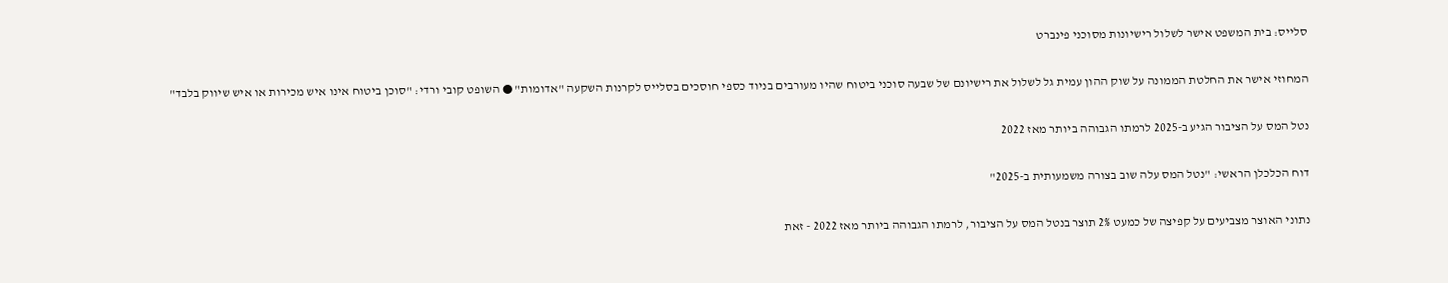סלייס: בית המשפט אישר לשלול רישיונות מסוכני פינברט

המחוזי אישר את החלטת הממונה על שוק ההון עמית גל לשלול את רישיונם של שבעה סוכני ביטוח שהיו מעורבים בניוד כספי חוסכים בסלייס לקרנות השקעה "אדומות" ● השופט קובי ורדי: "סוכן ביטוח אינו איש מכירות או איש שיווק בלבד"

נטל המס על הציבור הגיע ב-2025 לרמתו הגבוהה ביותר מאז 2022

דוח הכלכלן הראשי: "נטל המס עלה שוב בצורה משמעותית ב-2025"

נתוני האוצר מצביעים על קפיצה של כמעט 2% תוצר בנטל המס על הציבור, לרמתו הגבוהה ביותר מאז 2022 - זאת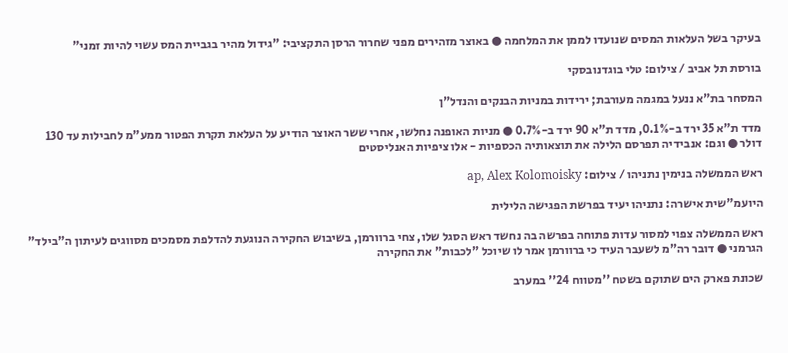בעיקר בשל העלאות המסים שנועדו לממן את המלחמה ● באוצר מזהירים מפני שחרור הרסן התקציבי: "גידול מהיר בגביית המס עשוי להיות זמני"

בורסת תל אביב / צילום: טלי בוגדנובסקי

המסחר בת"א ננעל במגמה מעורבת; ירידות במניות הבנקים והנדל"ן

מדד ת"א 35 ירד ב-0.1%, מדד ת"א 90 ירד ב-0.7% ● מניות האופנה נחלשו, אחרי ששר האוצר הודיע על העלאת תקרת הפטור ממע"מ לחבילות עד 130 דולר ● וגם: אנבידיה תפרסם הלילה את תוצאותיה הכספיות - אלו ציפיות האנליסטים

ראש הממשלה בנימין נתניהו / צילום: ap, Alex Kolomoisky

היועמ"שית אישרה: נתניהו יעיד בפרשת הפגישה הלילית

ראש הממשלה צפוי למסור עדות פתוחה בפרשה בה נחשד ראש הסגל שלו, צחי ברוורמן, בשיבוש החקירה הנוגעת להדלפת מסמכים מסווגים לעיתון ה"בילד" הגרמני ● דובר רה"מ לשעבר העיד כי ברוורמן אמר לו שיוכל "לכבות" את החקירה

שכונת פארק הים שתוקם בשטח ''מטווח 24'' במערב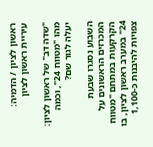ראשון לציון / הדמיה: עיריית ראשון לציון

"שדה דב" של ראשון לציון: מהו "מטווח 24", וכמה יעלה לגור שם?

השבוע נסגרו שבעת המכרזים הראשונים על הקרקעות במתחם "מטווח 24" במערב ראשון לציון, בו צפויות להיבנות כ-1,100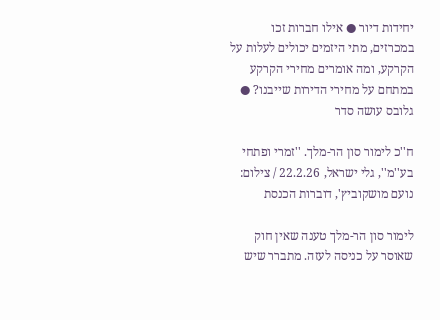יחידות דיור ● אילו חברות זכו במכרזים, מתי היזמים יכולים לעלות על הקרקע, ומה אומרים מחירי הקרקע במתחם על מחירי הדירות שייבנו? ● גלובס עושה סדר

ח''כ לימור סון הר-מלך. ''זמרי ופתחי בע''מ'', גלי ישראל, 22.2.26 / צילום: נועם מושקוביץ', דוברות הכנסת

לימור סון הר-מלך טענה שאין חוק שאוסר על כניסה לעזה. מתברר שיש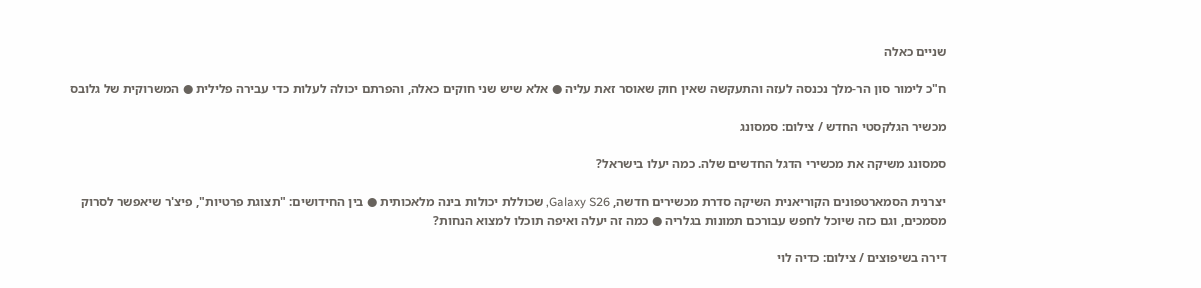שניים כאלה

ח"כ לימור סון הר-מלך נכנסה לעזה והתעקשה שאין חוק שאוסר זאת עליה ● אלא שיש שני חוקים כאלה, והפרתם יכולה לעלות כדי עבירה פלילית ● המשרוקית של גלובס

מכשיר הגלקסטי החדש / צילום: סמסונג

סמסונג משיקה את מכשירי הדגל החדשים שלה. כמה יעלו בישראל?

יצרנית הסמארטפונים הקוריאנית השיקה סדרת מכשירים חדשה, Galaxy S26, שכוללת יכולות בינה מלאכותית ● בין החידושים: "תצוגת פרטיות", פיצ'ר שיאפשר לסרוק מסמכים, וגם כזה שיוכל לחפש עבורכם תמונות בגלריה ● כמה זה יעלה ואיפה תוכלו למצוא הנחות?

דירה בשיפוצים / צילום: כדיה לוי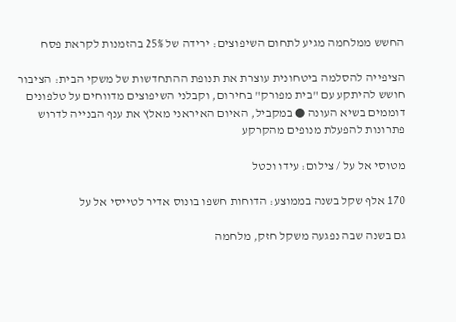החשש ממלחמה מגיע לתחום השיפוצים: ירידה של 25% בהזמנות לקראת פסח

הציפייה להסלמה ביטחונית עוצרת את תנופת ההתחדשות של משקי הבית: הציבור חושש להיתקע עם "בית מפורק" בחירום, וקבלני השיפוצים מדווחים על טלפונים דוממים בשיא העונה ● במקביל, האיום האיראני מאלץ את ענף הבנייה לדרוש פתרונות להפעלת מנופים מהקרקע

מטוסי אל על / צילום: עידו וכטל

170 אלף שקל בשנה בממוצע: הדוחות חשפו בונוס אדיר לטייסי אל על

גם בשנה שבה נפגעה משקל חזק, מלחמה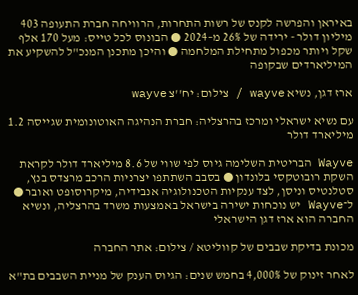באיראן והפרשה לקנס של רשות התחרות, הרוויחה חברת התעופה 403 מיליון דולר - ירידה של 26% מ–2024 ● הבונוס לכל טייס: מעל 170 אלף שקל ויותר מכפול מתחילת המלחמה ● והיכן מתכנן המנכ"ל להשקיע את המיליארדים שבקופה

ארז דגן, נשיא wayve / צילום: יח''צ wayve

עם נשיא ישראלי ומרכז בהרצליה: חברת הנהיגה האוטונומית שגייסה 1.2 מיליארד דולר

Wayve הבריטית השלימה גיוס לפי שווי של 8.6 מיליארד דולר לקראת השקת רובוטקסי בלונדון ● בסבב השתתפו יצרניות הרכב מרצדס בנץ, סטלנטיס וניסן, לצד ענקיות הטכנולוגיה אנבידיה, מיקרוסופט ואובר ● ל־Wayve יש נוכחות ישירה בישראל באמצעות משרד בהרצליה, ונשיא החברה הוא ארז דגן הישראלי

מכונת בדיקת שבבים של קווליטא / צילום: אתר החברה

לאחר זינוק של 4,000% בחמש שנים: הגיוס הענק של מניית השבבים בת"א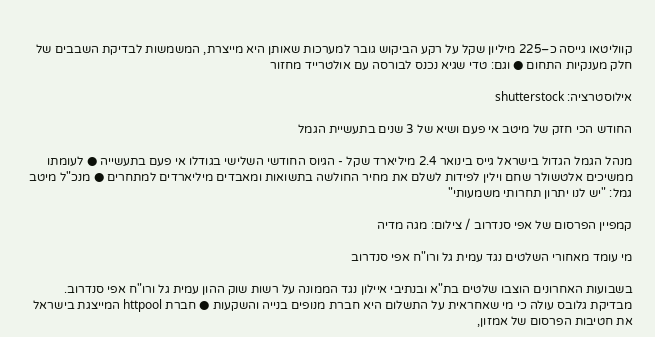קווליטאו גייסה כ–225 מיליון שקל על רקע הביקוש גובר למערכות שאותן היא מייצרת, המשמשות לבדיקת השבבים של חלק מענקיות התחום ● וגם: טדי שגיא נכנס לבורסה עם אולטרייד מחזור

אילוסטרציה: shutterstock

החודש הכי חזק של מיטב אי פעם ושיא של 3 שנים בתעשיית הגמל

מנהל הגמל הגדול בישראל גייס בינואר 2.4 מיליארד שקל - הגיוס החודשי השלישי בגודלו אי פעם בתעשייה ● לעומתו ממשיכים אלטשולר שחם וילין לפידות לשלם את מחיר החולשה בתשואות ומאבדים מיליארדים למתחרים ● מנכ"ל מיטב גמל: "יש לנו יתרון תחרותי משמעותי"

קמפיין הפרסום של אפי סנדרוב / צילום: מגה מדיה

מי עומד מאחורי השלטים נגד עמית גל ורו"ח אפי סנדרוב

בשבועות האחרונים הוצבו שלטים בת"א ובנתיבי איילון נגד הממונה על רשות שוק ההון עמית גל ורו"ח אפי סנדרוב. מבדיקת גלובס עולה כי מי שאחראית על התשלום היא חברת מנופים בנייה והשקעות ● חברת httpool המייצגת בישראל את חטיבות הפרסום של אמזון,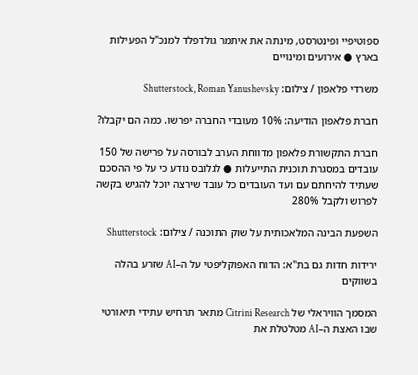ספוטיפיי ופינטרסט, מינתה את איתמר גולדפלד למנכ"ל הפעילות בארץ ● אירועים ומינויים

משרדי פלאפון / צילום: Shutterstock, Roman Yanushevsky

חברת פלאפון הודיעה: 10% מעובדי החברה יפרשו. כמה הם יקבלו?

חברת התקשורת פלאפון מדווחת הערב לבורסה על פרישה של 150 עובדים במסגרת תוכנית התייעלות ● לגלובס נודע כי על פי ההסכם שעתיד להיחתם עם ועד העובדים כל עובד שירצה יוכל להגיש בקשה לפרוש ולקבל 280%

השפעת הבינה המלאכותית על שוק התוכנה / צילום: Shutterstock

ירידות חדות גם בת"א: הדוח האפוקליפטי על ה–AI שזרע בהלה בשווקים

המסמך הוויראלי של Citrini Research מתאר תרחיש עתידי תיאורטי שבו האצת ה–AI מטלטלת את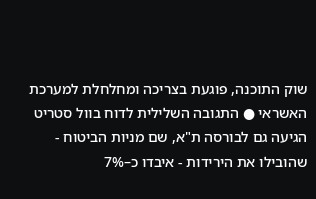שוק התוכנה, פוגעת בצריכה ומחלחלת למערכת האשראי ● התגובה השלילית לדוח בוול סטריט הגיעה גם לבורסה ת"א, שם מניות הביטוח - שהובילו את הירידות - איבדו כ–7%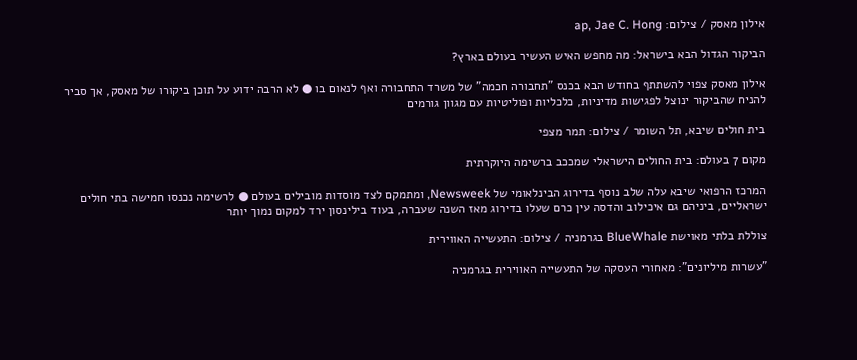אילון מאסק / צילום: ap, Jae C. Hong

הביקור הגדול הבא בישראל: מה מחפש האיש העשיר בעולם בארץ?

אילון מאסק צפוי להשתתף בחודש הבא בכנס "תחבורה חכמה" של משרד התחבורה ואף לנאום בו ● לא הרבה ידוע על תוכן ביקורו של מאסק, אך סביר להניח שהביקור ינוצל לפגישות מדיניות, כלכליות ופוליטיות עם מגוון גורמים

בית חולים שיבא, תל השומר / צילום: תמר מצפי

מקום 7 בעולם: בית החולים הישראלי שמככב ברשימה היוקרתית

המרכז הרפואי שיבא עלה שלב נוסף בדירוג הבינלאומי של Newsweek, ומתמקם לצד מוסדות מובילים בעולם ● לרשימה נכנסו חמישה בתי חולים ישראליים, ביניהם גם איכילוב והדסה עין כרם שעלו בדירוג מאז השנה שעברה, בעוד בילינסון ירד למקום נמוך יותר

צוללת בלתי מאוישת BlueWhale בגרמניה / צילום: התעשייה האווירית

"עשרות מיליונים": מאחורי העסקה של התעשייה האווירית בגרמניה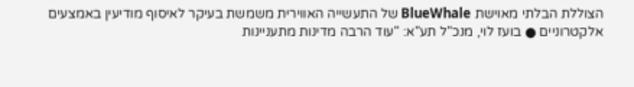הצוללת הבלתי מאוישת BlueWhale של התעשייה האווירית משמשת בעיקר לאיסוף מודיעין באמצעים אלקטרוניים ● בועז לוי, מנכ"ל תע"א: "עוד הרבה מדינות מתעניינות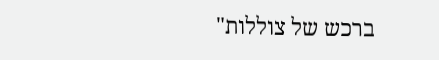ברכש של צוללות"